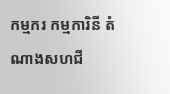កម្មករ កម្មការិនី តំណាងសហជី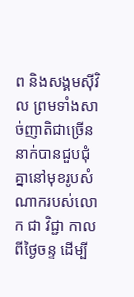ព និងសង្គមស៊ីវិល ព្រមទាំងសាច់ញាតិជាច្រើននាក់បានជួបជុំគ្នានៅមុខរូបសំណាករបស់លោក ជា វិជ្ជា កាលពីថ្ងៃចន្ទ ដើម្បី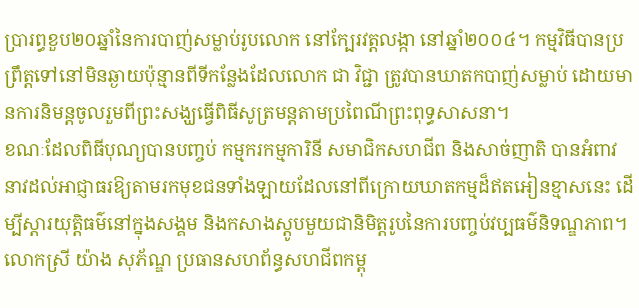ប្រារព្ធខួប២០ឆ្នាំនៃការបាញ់សម្លាប់រូបលោក នៅក្បែរវត្តលង្កា នៅឆ្នាំ២០០៤។ កម្មវិធីបានប្រព្រឹត្តទៅនៅមិនឆ្ងាយប៉ុន្មានពីទីកន្លែងដែលលោក ជា វិជ្ជា ត្រូវបានឃាតកបាញ់សម្លាប់ ដោយមានការនិមន្តចូលរួមពីព្រះសង្ឃធ្វើពិធីសូត្រមន្តតាមប្រពៃណីព្រះពុទ្ធសាសនា។
ខណៈដែលពិធីបុណ្យបានបញ្ចប់ កម្មករកម្មការិនី សមាជិកសហជីព និងសាច់ញាតិ បានអំពាវនាវដល់អាជ្ញាធរឱ្យតាមរកមុខជនទាំងឡាយដែលនៅពីក្រោយឃាតកម្មដ៏ឥតអៀនខ្មាសនេះ ដើម្បីស្ដារយុត្តិធម៌នៅក្នុងសង្គម និងកសាងស្ដូបមួយជានិមិត្តរូបនៃការបញ្ចប់វប្បធម៌និទណ្ឌភាព។
លោកស្រី យ៉ាង សុភ័ណ្ឌ ប្រធានសហព័ន្ធសហជីពកម្ពុ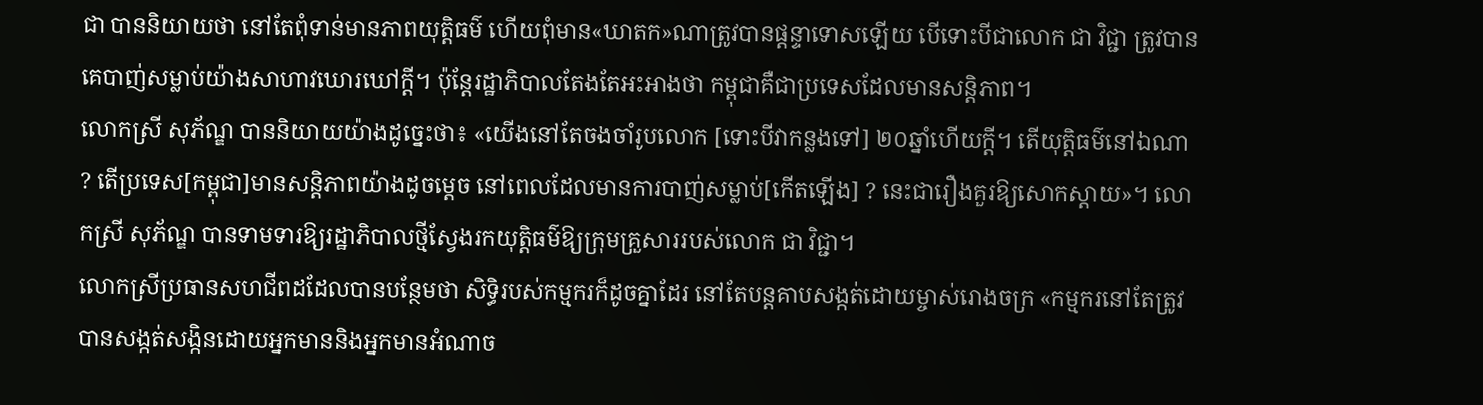ជា បាននិយាយថា នៅតែពុំទាន់មានភាពយុត្តិធម៌ ហើយពុំមាន«ឃាតក»ណាត្រូវបានផ្ដន្ទាទោសឡើយ បើទោះបីជាលោក ជា វិជ្ជា ត្រូវបានគេបាញ់សម្លាប់យ៉ាងសាហាវឃោរឃៅក្ដី។ ប៉ុន្តែរដ្ឋាភិបាលតែងតែអះអាងថា កម្ពុជាគឺជាប្រទេសដែលមានសន្តិភាព។
លោកស្រី សុភ័ណ្ឌ បាននិយាយយ៉ាងដូច្នេះថា៖ «យើងនៅតែចងចាំរូបលោក [ទោះបីវាកន្លងទៅ] ២០ឆ្នាំហើយក្ដី។ តើយុត្តិធម៌នៅឯណា ? តើប្រទេស[កម្ពុជា]មានសន្តិភាពយ៉ាងដូចម្ដេច នៅពេលដែលមានការបាញ់សម្លាប់[កើតឡើង] ? នេះជារឿងគួរឱ្យសោកស្ដាយ»។ លោកស្រី សុភ័ណ្ឌ បានទាមទារឱ្យរដ្ឋាភិបាលថ្មីស្វែងរកយុត្តិធម៌ឱ្យក្រុមគ្រួសាររបស់លោក ជា វិជ្ជា។
លោកស្រីប្រធានសហជីពដដែលបានបន្ថែមថា សិទ្ធិរបស់កម្មករក៏ដូចគ្នាដែរ នៅតែបន្តគាបសង្កត់ដោយម្ចាស់រោងចក្រ «កម្មករនៅតែត្រូវបានសង្កត់សង្កិនដោយអ្នកមាននិងអ្នកមានអំណាច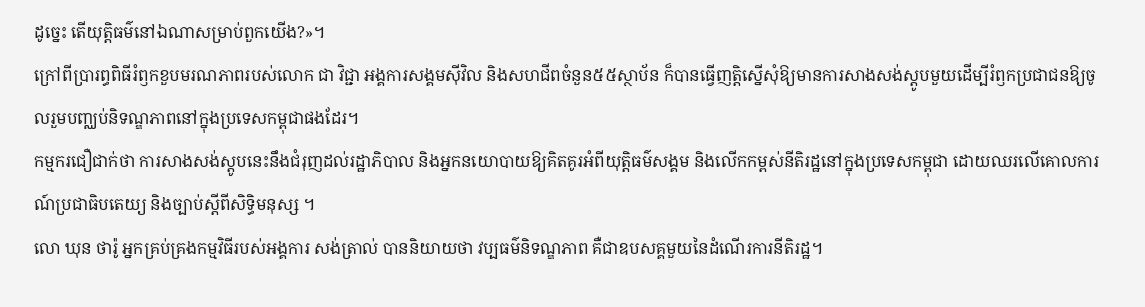ដូច្នេះ តើយុត្តិធម៌នៅឯណាសម្រាប់ពួកយើង?»។
ក្រៅពីប្រារព្ធពិធីរំឭកខួបមរណភាពរបស់លោក ជា វិជ្ជា អង្គការសង្គមស៊ីវិល និងសហជីពចំនួន៥៥ស្ថាប័ន ក៏បានធ្វើញត្តិស្នើសុំឱ្យមានការសាងសង់ស្ដូបមួយដើម្បីរំឭកប្រជាជនឱ្យចូលរួមបញ្ឈប់និទណ្ឌភាពនៅក្នុងប្រទេសកម្ពុជាផងដែរ។
កម្មករជឿជាក់ថា ការសាងសង់ស្តូបនេះនឹងជំរុញដល់រដ្ឋាភិបាល និងអ្នកនយោបាយឱ្យគិតគូរអំពីយុត្តិធម៌សង្គម និងលើកកម្ពស់នីតិរដ្ឋនៅក្នុងប្រទេសកម្ពុជា ដោយឈរលើគោលការណ៍ប្រជាធិបតេយ្យ និងច្បាប់ស្ដីពីសិទ្ធិមនុស្ស ។
លោ ឃុន ថារ៉ូ អ្នកគ្រប់គ្រងកម្មវិធីរបស់អង្គការ សង់ត្រាល់ បាននិយាយថា វប្បធម៌និទណ្ឌភាព គឺជាឧបសគ្គមួយនៃដំណើរការនីតិរដ្ឋ។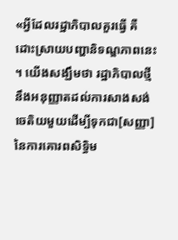«អ្វីដែលរដ្ឋាភិបាលគួរធ្វើ គឺដោះស្រាយបញ្ហានិទណ្ឌភាពនេះ ។ យើងសង្ឃឹមថា រដ្ឋាភិបាលថ្មីនឹងអនុញ្ញាតដល់ការសាងសង់ចេតិយមួយដើម្បីទុកជា[សញ្ញា]នៃការគោរពសិទ្ធិម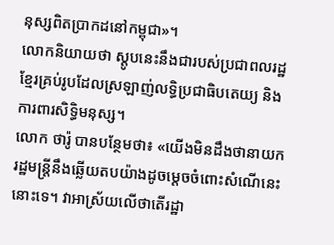នុស្សពិតប្រាកដនៅកម្ពុជា»។
លោកនិយាយថា ស្ដូបនេះនឹងជារបស់ប្រជាពលរដ្ឋខ្មែរគ្រប់រូបដែលស្រឡាញ់លទ្ធិប្រជាធិបតេយ្យ និងការពារសិទ្ធិមនុស្ស។
លោក ថារ៉ូ បានបន្ថែមថា៖ «យើងមិនដឹងថានាយករដ្ឋមន្ត្រីនឹងឆ្លើយតបយ៉ាងដូចម្ដេចចំពោះសំណើនេះនោះទេ។ វាអាស្រ័យលើថាតើរដ្ឋា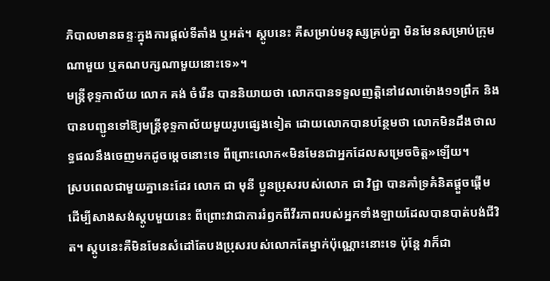ភិបាលមានឆន្ទៈក្នុងការផ្ដល់ទីតាំង ឬអត់។ ស្ដូបនេះ គឺសម្រាប់មនុស្សគ្រប់គ្នា មិនមែនសម្រាប់ក្រុមណាមួយ ឬគណបក្សណាមួយនោះទេ»។
មន្ត្រីខុទ្ទកាល័យ លោក គង់ ចំរើន បាននិយាយថា លោកបានទទួលញត្តិនៅវេលាម៉ោង១១ព្រឹក និងបានបញ្ជូនទៅឱ្យមន្ត្រីខុទ្ទកាល័យមួយរូបផ្សេងទៀត ដោយលោកបានបន្ថែមថា លោកមិនដឹងថាលទ្ធផលនឹងចេញមកដូចម្ដេចនោះទេ ពីព្រោះលោក«មិនមែនជាអ្នកដែលសម្រេចចិត្ត»ឡើយ។
ស្របពេលជាមួយគ្នានេះដែរ លោក ជា មុនី ប្អូនប្រុសរបស់លោក ជា វិជ្ជា បានគាំទ្រគំនិតផ្ដួចផ្ដើមដើម្បីសាងសង់ស្ដូបមួយនេះ ពីព្រោះវាជាការរំឭកពីវីរភាពរបស់អ្នកទាំងឡាយដែលបានបាត់បង់ជីវិត។ ស្ដូបនេះគឺមិនមែនសំដៅតែបងប្រុសរបស់លោកតែម្នាក់ប៉ុណ្ណោះនោះទេ ប៉ុន្តែ វាក៏ជា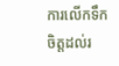ការលើកទឹកចិត្តដល់រ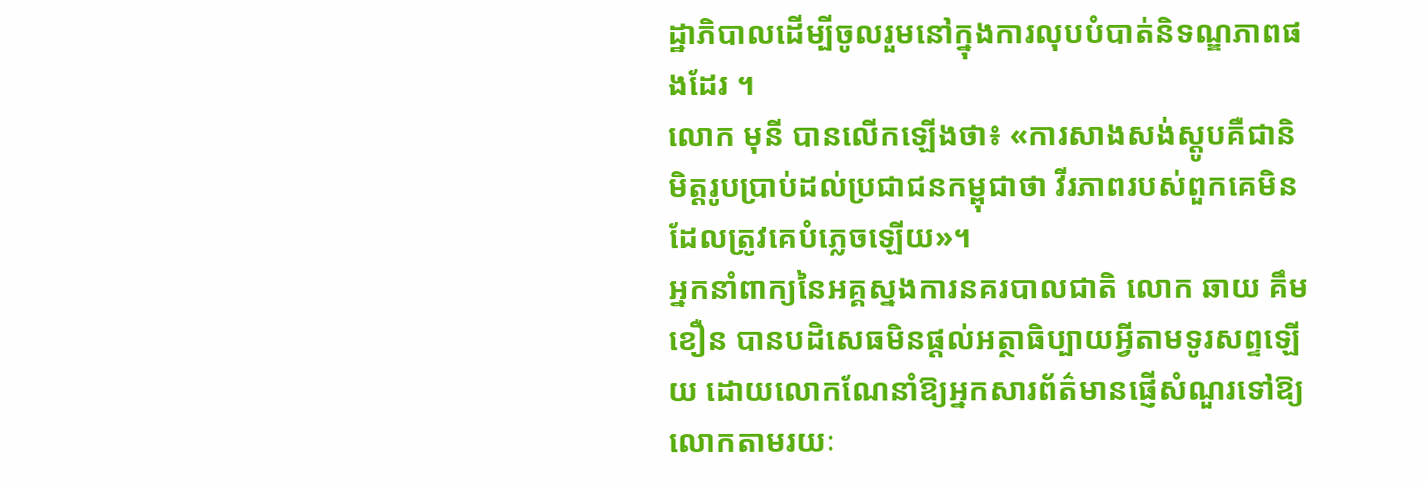ដ្ឋាភិបាលដើម្បីចូលរួមនៅក្នុងការលុបបំបាត់និទណ្ឌភាពផងដែរ ។
លោក មុនី បានលើកឡើងថា៖ «ការសាងសង់ស្ដូបគឺជានិមិត្តរូបប្រាប់ដល់ប្រជាជនកម្ពុជាថា វីរភាពរបស់ពួកគេមិនដែលត្រូវគេបំភ្លេចឡើយ»។
អ្នកនាំពាក្យនៃអគ្គស្នងការនគរបាលជាតិ លោក ឆាយ គឹមខឿន បានបដិសេធមិនផ្ដល់អត្ថាធិប្បាយអ្វីតាមទូរសព្ទឡើយ ដោយលោកណែនាំឱ្យអ្នកសារព័ត៌មានផ្ញើសំណួរទៅឱ្យលោកតាមរយៈ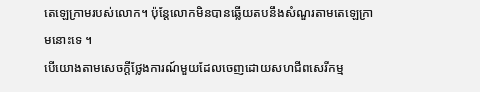តេឡេក្រាមរបស់លោក។ ប៉ុន្តែលោកមិនបានឆ្លើយតបនឹងសំណួរតាមតេឡេក្រាមនោះទេ ។
បើយោងតាមសេចក្ដីថ្លែងការណ៍មួយដែលចេញដោយសហជីពសេរីកម្ម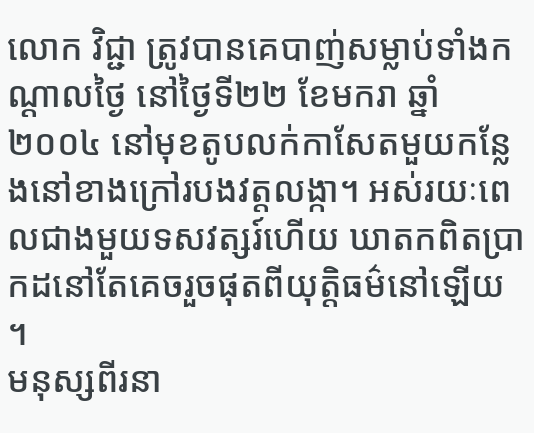លោក វិជ្ជា ត្រូវបានគេបាញ់សម្លាប់ទាំងកណ្ដាលថ្ងៃ នៅថ្ងៃទី២២ ខែមករា ឆ្នាំ២០០៤ នៅមុខតូបលក់កាសែតមួយកន្លែងនៅខាងក្រៅរបងវត្តលង្កា។ អស់រយៈពេលជាងមួយទសវត្សរ៍ហើយ ឃាតកពិតប្រាកដនៅតែគេចរួចផុតពីយុត្តិធម៌នៅឡើយ ។
មនុស្សពីរនា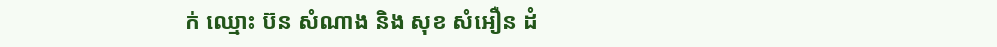ក់ ឈ្មោះ ប៊ន សំណាង និង សុខ សំអឿន ដំ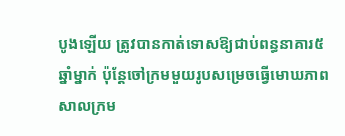បូងឡើយ ត្រូវបានកាត់ទោសឱ្យជាប់ពន្ធនាគារ៥ឆ្នាំម្នាក់ ប៉ុន្តែចៅក្រមមួយរូបសម្រេចធ្វើមោឃភាពសាលក្រម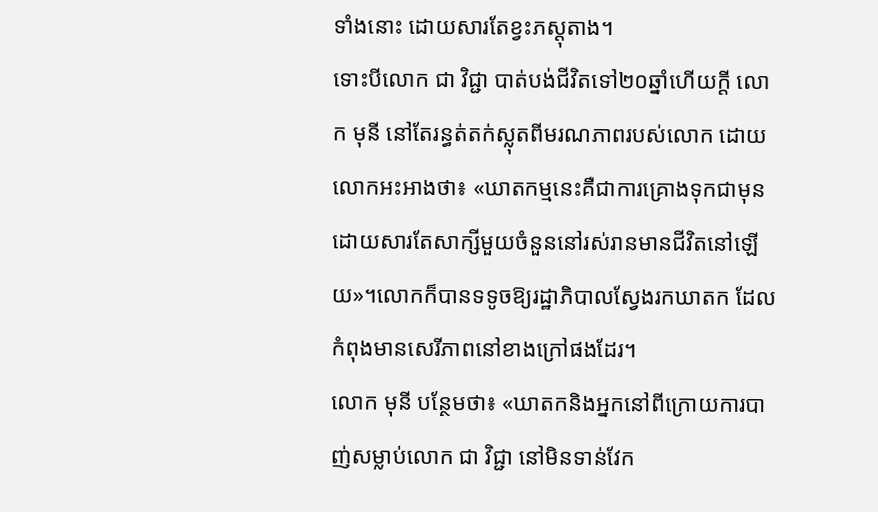ទាំងនោះ ដោយសារតែខ្វះភស្តុតាង។
ទោះបីលោក ជា វិជ្ជា បាត់បង់ជីវិតទៅ២០ឆ្នាំហើយក្ដី លោក មុនី នៅតែរន្ធត់តក់ស្លុតពីមរណភាពរបស់លោក ដោយលោកអះអាងថា៖ «ឃាតកម្មនេះគឺជាការគ្រោងទុកជាមុន ដោយសារតែសាក្សីមួយចំនួននៅរស់រានមានជីវិតនៅឡើយ»។លោកក៏បានទទូចឱ្យរដ្ឋាភិបាលស្វែងរកឃាតក ដែលកំពុងមានសេរីភាពនៅខាងក្រៅផងដែរ។
លោក មុនី បន្ថែមថា៖ «ឃាតកនិងអ្នកនៅពីក្រោយការបាញ់សម្លាប់លោក ជា វិជ្ជា នៅមិនទាន់វែក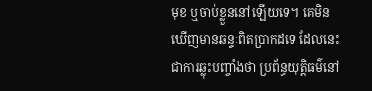មុខ ឬចាប់ខ្លួននៅឡើយទេ។ គេមិនឃើញមានឆន្ទៈពិតប្រាកដទេ ដែលនេះជាការឆ្លុះបញ្ចាំងថា ប្រព័ន្ធយុត្តិធម៌នៅ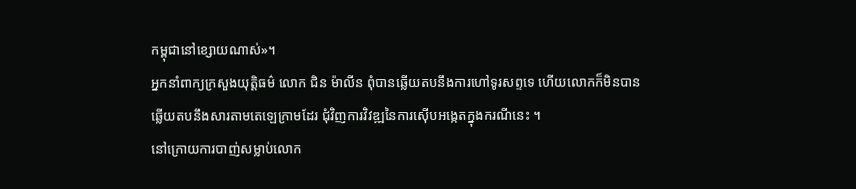កម្ពុជានៅខ្សោយណាស់»។
អ្នកនាំពាក្យក្រសួងយុត្តិធម៌ លោក ជិន ម៉ាលីន ពុំបានឆ្លើយតបនឹងការហៅទូរសព្ទទេ ហើយលោកក៏មិនបានឆ្លើយតបនឹងសារតាមតេឡេក្រាមដែរ ជុំវិញការវិវឌ្ឍនៃការស៊ើបអង្កេតក្នុងករណីនេះ ។
នៅក្រោយការបាញ់សម្លាប់លោក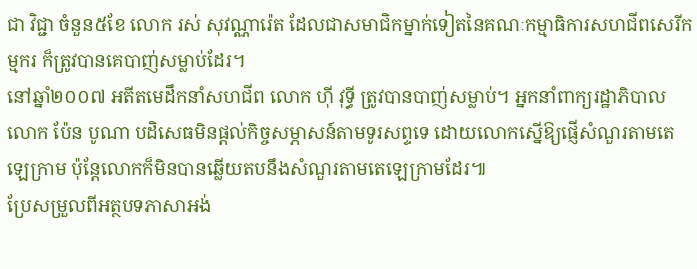ជា វិជ្ជា ចំនួន៥ខែ លោក រស់ សុវណ្ណារ៉េត ដែលជាសមាជិកម្នាក់ទៀតនៃគណៈកម្មាធិការសហជីពសេរីកម្មករ ក៏ត្រូវបានគេបាញ់សម្លាប់ដែរ។
នៅឆ្នាំ២០០៧ អតីតមេដឹកនាំសហជីព លោក ហ៊ី វុទ្ធី ត្រូវបានបាញ់សម្លាប់។ អ្នកនាំពាក្យរដ្ឋាភិបាល លោក ប៉ែន បូណា បដិសេធមិនផ្ដល់កិច្ចសម្ភាសន៍តាមទូរសព្ទទេ ដោយលោកស្នើឱ្យផ្ញើសំណួរតាមតេឡេក្រាម ប៉ុន្តែលោកក៏មិនបានឆ្លើយតបនឹងសំណួរតាមតេឡេក្រាមដែរ៕
ប្រែសម្រួលពីអត្ថបទភាសាអង់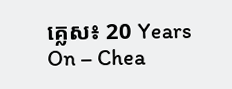គ្លេស៖ 20 Years On – Chea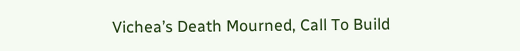Vichea’s Death Mourned, Call To Build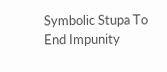Symbolic Stupa To End Impunity